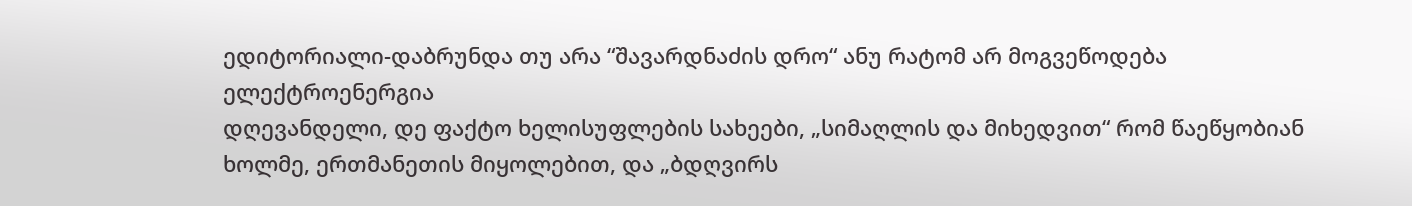ედიტორიალი-დაბრუნდა თუ არა “შავარდნაძის დრო“ ანუ რატომ არ მოგვეწოდება ელექტროენერგია
დღევანდელი, დე ფაქტო ხელისუფლების სახეები, „სიმაღლის და მიხედვით“ რომ წაეწყობიან ხოლმე, ერთმანეთის მიყოლებით, და „ბდღვირს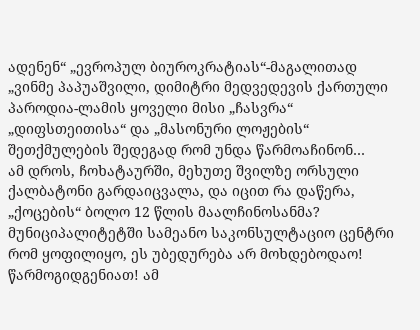ადენენ“ „ევროპულ ბიუროკრატიას“-მაგალითად „ვინმე პაპუაშვილი, დიმიტრი მედვედევის ქართული პაროდია-ლამის ყოველი მისი „ჩასვრა“ „დიფსთეითისა“ და „მასონური ლოჟების“ შეთქმულების შედეგად რომ უნდა წარმოაჩინონ…
ამ დროს, ჩოხატაურში, მეხუთე შვილზე ორსული ქალბატონი გარდაიცვალა, და იცით რა დაწერა, „ქოცების“ ბოლო 12 წლის მაალჩინოსანმა? მუნიციპალიტეტში სამეანო საკონსულტაციო ცენტრი რომ ყოფილიყო, ეს უბედურება არ მოხდებოდაო!
წარმოგიდგენიათ! ამ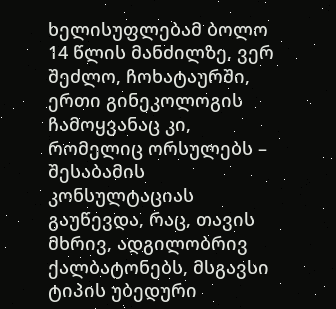ხელისუფლებამ ბოლო 14 წლის მანძილზე, ვერ შეძლო, ჩოხატაურში, ერთი გინეკოლოგის ჩამოყვანაც კი, რომელიც ორსულებს – შესაბამის კონსულტაციას გაუწევდა, რაც, თავის მხრივ, ადგილობრივ ქალბატონებს, მსგავსი ტიპის უბედური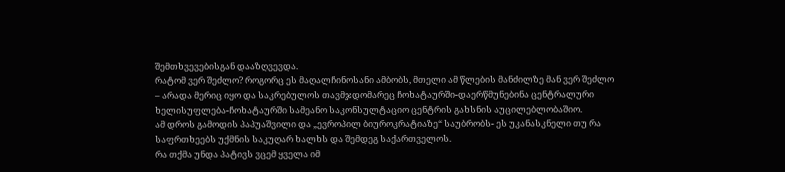შემთხვევებისგან დააზღვევდა.
რატომ ვერ შეძლო? როგორც ეს მაღალჩინოსანი ამბობს, მთელი ამ წლების მანძილზე მან ვერ შეძლო – არადა მერიც იყო და საკრებულოს თავმჯდომარეც ჩოხატაურში-დაერწმუნებინა ცენტრალური ხელისუფლება-ჩოხატაურში სამეანო საკონსულტაციო ცენტრის გახსნის აუცილებლობაშიო.
ამ დროს გამოდის პაპუაშვილი და „ევროპილ ბიუროკრატიაზე“ საუბრობს- ეს უკანასკნელი თუ რა საფრთხეებს უქმნის საკუღარ ხალხს და შემდეგ საქართველოს.
რა თქმა უნდა პატივს ვცემ ყველა იმ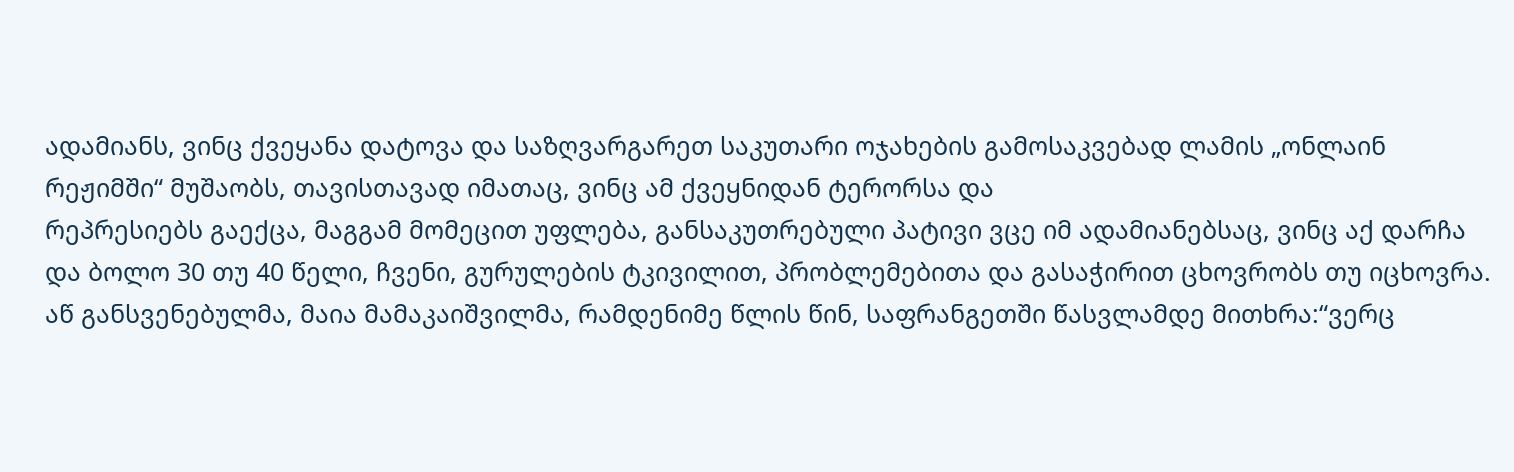ადამიანს, ვინც ქვეყანა დატოვა და საზღვარგარეთ საკუთარი ოჯახების გამოსაკვებად ლამის „ონლაინ რეჟიმში“ მუშაობს, თავისთავად იმათაც, ვინც ამ ქვეყნიდან ტერორსა და
რეპრესიებს გაექცა, მაგგამ მომეცით უფლება, განსაკუთრებული პატივი ვცე იმ ადამიანებსაც, ვინც აქ დარჩა და ბოლო 30 თუ 40 წელი, ჩვენი, გურულების ტკივილით, პრობლემებითა და გასაჭირით ცხოვრობს თუ იცხოვრა.
აწ განსვენებულმა, მაია მამაკაიშვილმა, რამდენიმე წლის წინ, საფრანგეთში წასვლამდე მითხრა:“ვერც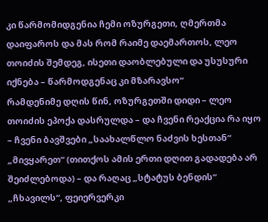კი წარმომიდგენია ჩემი ოზურგეთი, ღმერთმა დაიფაროს და მას რომ რაიმე დაემართოს, ლეო თოიძის შემდეგ, ისეთი დაობლებული და უსუსური იქნება – წარმოდგენაც კი მზარავსო“
რამდენიმე დღის წინ, ოზურგეთში დიდი – ლეო თოიძის ეპოქა დასრულდა – და ჩვენი რეაქცია რა იყო – ჩვენი ბავშვები „საახალწლო ნაძვის ხესთან“ „მივყარეთ“ (თითქოს ამის ერთი დღით გადადება არ შეიძლებოდა) – და რაღაც „სტატუს ბენდის“ „ჩხავილს“, ფეიერვერკი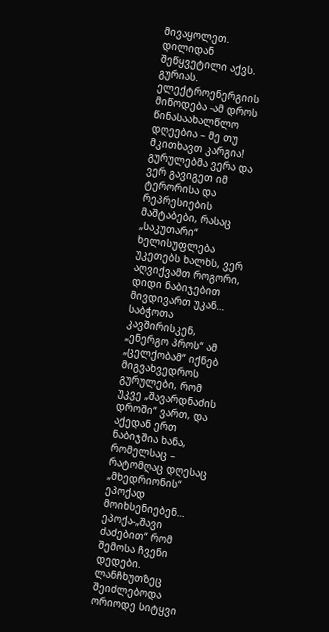მივაყოლეთ.
დილიდან შეწყვეტილი აქვს. გურიას. ელექტროენერგიის მიწოდება -ამ დროს წინასაახალწლო დღეებია – მე თუ მკითხავთ კარგია! გურულებმა ვერა და ვერ გავიგეთ იმ ტერორისა და რეპრესიების მაშტაბები, რასაც „საკუთარი“ ხელისუფლება უკეთებს ხალხს, ვერ აღვიქვამთ როგორი, დიდი ნაბიჯებით მივდივართ უკან… საბჭოთა კავშირისკენ, „ენერგო პროს“ ამ „ცელქობამ“ იქნებ მიგვახვედროს გურულები, რომ უკვე „შავარდნაძის დროში“ ვართ, და აქედან ერთ ნაბიჯშია ხანა, რომელსაც – რატომღაც დღესაც „მხედრიონის“ ეპოქად მოიხსენიებენ… ეპოქა-„შავი ძაძებით“ რომ შემოსა ჩვენი დედები.
ლანჩხუთზეც შეიძლებოდა ორიოდე სიტყვი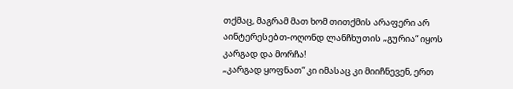თქმაც, მაგრამ მათ ხომ თითქმის არაფერი არ აინტერესებთ-ოღონდ ლანჩხუთის „გურია“ იყოს კარგად და მორჩა!
„კარგად ყოფნათ“ კი იმასაც კი მიიჩნევენ, ერთ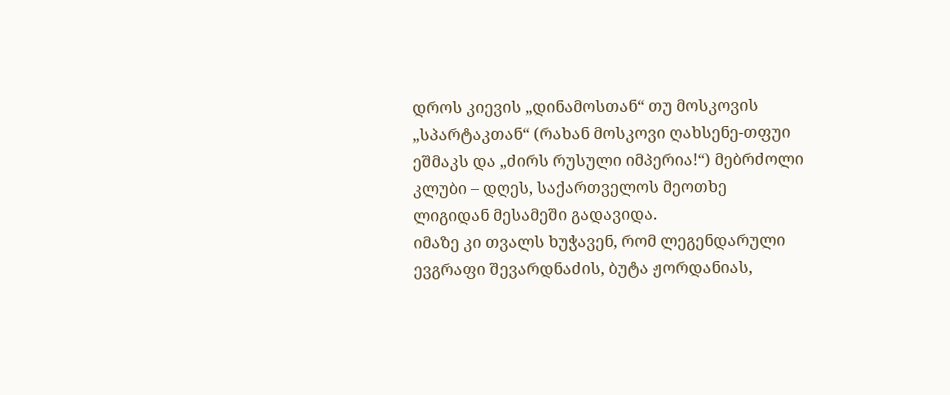დროს კიევის „დინამოსთან“ თუ მოსკოვის „სპარტაკთან“ (რახან მოსკოვი ღახსენე-თფუი ეშმაკს და „ძირს რუსული იმპერია!“) მებრძოლი კლუბი – დღეს, საქართველოს მეოთხე ლიგიდან მესამეში გადავიდა.
იმაზე კი თვალს ხუჭავენ, რომ ლეგენდარული ევგრაფი შევარდნაძის, ბუტა ჟორდანიას,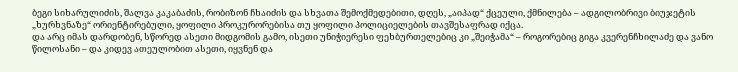ბეგი სიხარულიძის, შალვა კაკაბაძის, რობიზონ ჩხაიძის და სხვათა შემოქმედებითი, დღეს, „აიპად“ ქცეული, ქმნილება – ადგილობრივი ბიუჯეტის „ხურხვნაზე“ ორიენტირებული, ყოფილი პროკურორებისა თუ ყოფილი პოლიციელების თავშესაფრად იქცა.
და არც იმას დარდობენ, სწორედ ასეთი მიდგომის გამო, ისეთი უნიჭიერესი ფეხბურთელებიც კი „შეიჭამა“ – როგორებიც გიგა კვერენჩხილაძე და ვანო წილოსანი – და კიდევ ათეულობით ასეთი, იყვნენ და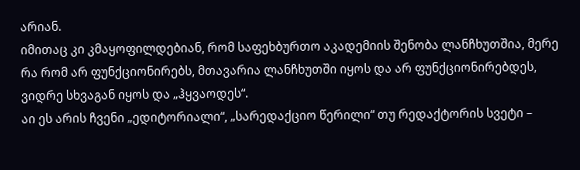არიან.
იმითაც კი კმაყოფილდებიან, რომ საფეხბურთო აკადემიის შენობა ლანჩხუთშია, მერე რა რომ არ ფუნქციონირებს, მთავარია ლანჩხუთში იყოს და არ ფუნქციონირებდეს, ვიდრე სხვაგან იყოს და „ჰყვაოდეს“.
აი ეს არის ჩვენი „ედიტორიალი“, „სარედაქციო წერილი“ თუ რედაქტორის სვეტი –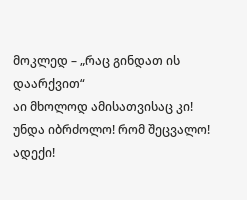მოკლედ – „რაც გინდათ ის დაარქვით“
აი მხოლოდ ამისათვისაც კი!
უნდა იბრძოლო! რომ შეცვალო!
ადექი!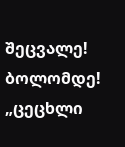შეცვალე! ბოლომდე! „ცეცხლი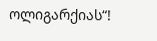ოლიგარქიას“!